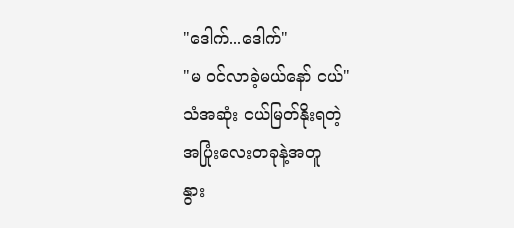"ဒေါက်...ဒေါက်"
"မ ဝင်လာခဲ့မယ်နော် ငယ်"
သံအဆုံး ငယ်မြတ်နိုးရတဲ့
အပြုံးလေးတခုနဲ့အတူ
နွား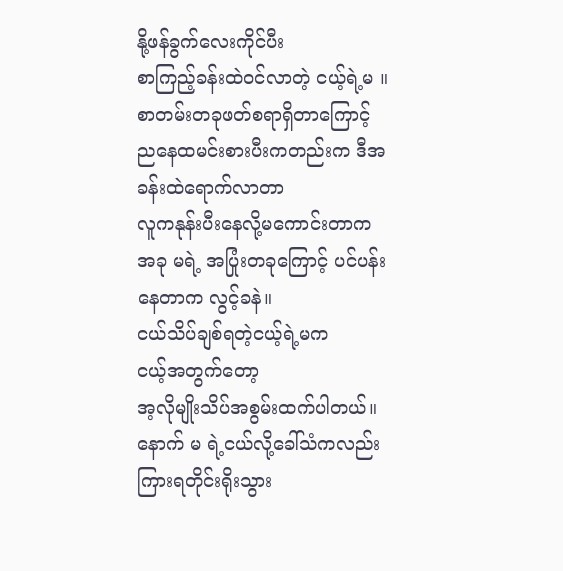နို့ဖန်ခွက်လေးကိုင်ပီး
စာကြည့်ခန်းထဲဝင်လာတဲ့ ငယ့်ရဲ့မ ။
စာတမ်းတခုဖတ်စရာရှိတာကြောင့်
ညနေထမင်းစားပီးကတည်းက ဒီအခန်းထဲရောက်လာတာ
လူကနုန်းပီးနေလို့မကောင်းတာက
အခု မရဲ့ အပြုံးတခုကြောင့် ပင်ပန်းနေတာက လွင့်ခနဲ။
ငယ်သိပ်ချစ်ရတဲ့ငယ့်ရဲ့မက
ငယ့်အတွက်တော့
အ့လိုမျိုးသိပ်အစွမ်းထက်ပါတယ်။
နောက် မ ရဲ့ငယ်လို့ခေါ်သံကလည်းကြားရတိုင်းရိုးသွား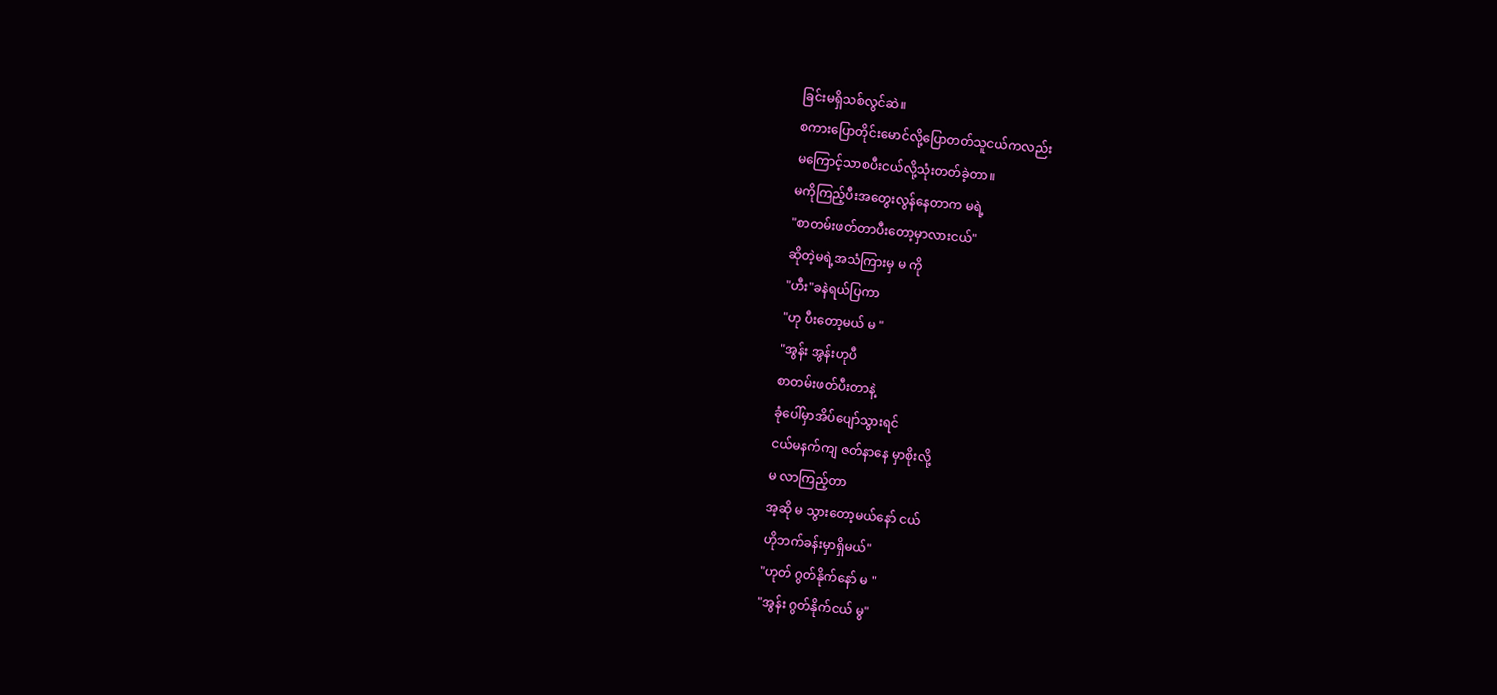ခြင်းမရှိသစ်လွင်ဆဲ။
စကားပြောတိုင်းမောင်လို့ပြောတတ်သူငယ်ကလည်း
မကြောင့်သာစပီးငယ်လို့သုံးတတ်ခဲ့တာ။
မကိုကြည့်ပီးအတွေးလွန်နေတာက မရဲ့
"စာတမ်းဖတ်တာပီးတော့မှာလားငယ်"
ဆိုတဲ့မရဲ့အသံကြားမှ မ ကို
"ဟီး"ခနဲရယ်ပြကာ
"ဟု ပီးတော့မယ် မ "
"အွန်း အွန်းဟုပီ
စာတမ်းဖတ်ပီးတာနဲ့
ခုံပေါ်မှာအိပ်ပျော်သွားရင်
ငယ်မနက်ကျ ဇတ်နာနေ မှာစိုးလို့
မ လာကြည့်တာ
အ့ဆို မ သွားတော့မယ်နော် ငယ်
ဟိုဘက်ခန်းမှာရှိမယ်"
"ဟုတ် ဂွတ်နိုက်နော် မ "
"အွန်း ဂွတ်နိုက်ငယ် မွ"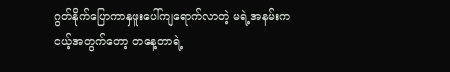ဂွတ်နိုက်ပြောကာနှဖူးပေါ်ကျရောက်လာတဲ့ မရဲ့အနမ်းက
ငယ့်အတွက်တော့ တနေ့တာရဲ့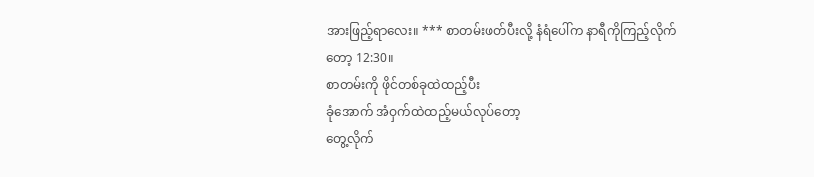အားဖြည့်ရာလေး။ *** စာတမ်းဖတ်ပီးလို့ နံရံပေါ်က နာရီကိုကြည့်လိုက်တော့ 12:30။
စာတမ်းကို ဖိုင်တစ်ခုထဲထည့်ပီး
ခုံအောက် အံဝှက်ထဲထည့်မယ်လုပ်တော့
တွေ့လိုက်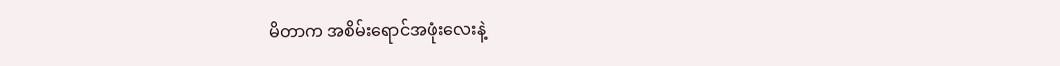မိတာက အစိမ်းရောင်အဖုံးလေးနဲ့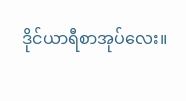ဒိုင်ယာရီစာအုပ်လေး။